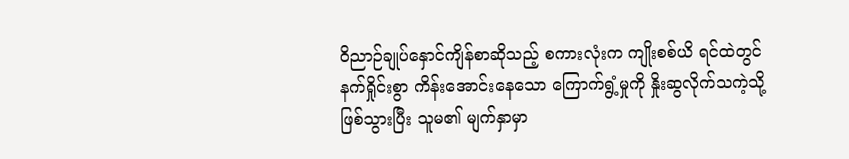ဝိညာဉ်ချုပ်နှောင်ကျိန်စာဆိုသည့် စကားလုံးက ကျိုးစစ်ယိ ရင်ထဲတွင် နက်ရှိုင်းစွာ ကိန်းအောင်းနေသော ကြောက်ရွံ့မှုကို နှိုးဆွလိုက်သကဲ့သို့ ဖြစ်သွားပြီး သူမ၏ မျက်နှာမှာ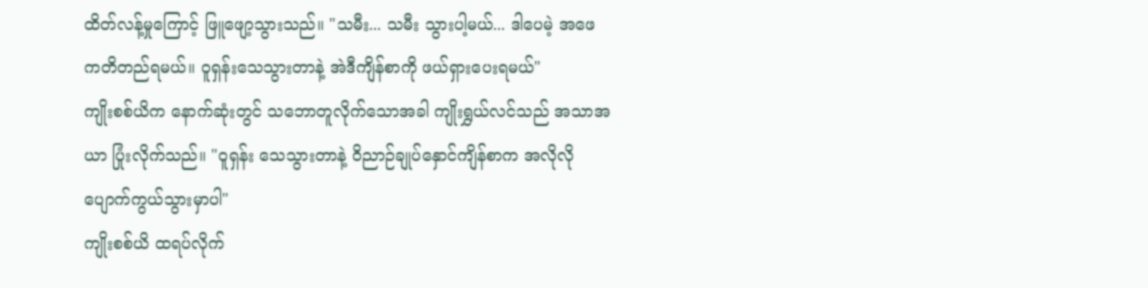ထိတ်လန့်မှုကြောင့် ဖြူဖျော့သွားသည်။ "သမီး... သမီး သွားပါ့မယ်... ဒါပေမဲ့ အဖေ ကတိတည်ရမယ်။ ဝူရှန်းသေသွားတာနဲ့ အဲဒီကျိန်စာကို ဖယ်ရှားပေးရမယ်"
ကျိုးစစ်ယိက နောက်ဆုံးတွင် သဘောတူလိုက်သောအခါ ကျိုးရွှယ်လင်သည် အသာအယာ ပြုံးလိုက်သည်။ "ဝူရှန်း သေသွားတာနဲ့ ဝိညာဉ်ချုပ်နှောင်ကျိန်စာက အလိုလို ပျောက်ကွယ်သွားမှာပါ"
ကျိုးစစ်ယိ ထရပ်လိုက်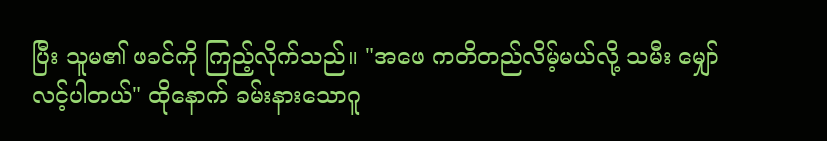ပြီး သူမ၏ ဖခင်ကို ကြည့်လိုက်သည်။ "အဖေ ကတိတည်လိမ့်မယ်လို့ သမီး မျှော်လင့်ပါတယ်" ထိုနောက် ခမ်းနားသောဂူ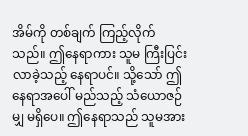အိမ်ကို တစ်ချက် ကြည့်လိုက်သည်။ ဤနေရာကား သူမ ကြီးပြင်းလာခဲ့သည့် နေရာပင်။ သို့သော် ဤနေရာအပေါ် မည်သည့် သံယောဇဉ်မျှ မရှိပေ။ ဤနေရာသည် သူမအား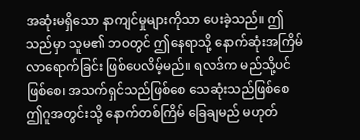အဆုံးမရှိသော နာကျင်မှုများကိုသာ ပေးခဲ့သည်။ ဤသည်မှာ သူမ၏ ဘဝတွင် ဤနေရာသို့ နောက်ဆုံးအကြိမ် လာရောက်ခြင်း ဖြစ်ပေလိမ့်မည်။ ရလဒ်က မည်သို့ပင်ဖြစ်စေ၊ အသက်ရှင်သည်ဖြစ်စေ သေဆုံးသည်ဖြစ်စေ ဤဂူအတွင်းသို့ နောက်တစ်ကြိမ် ခြေချမည် မဟုတ်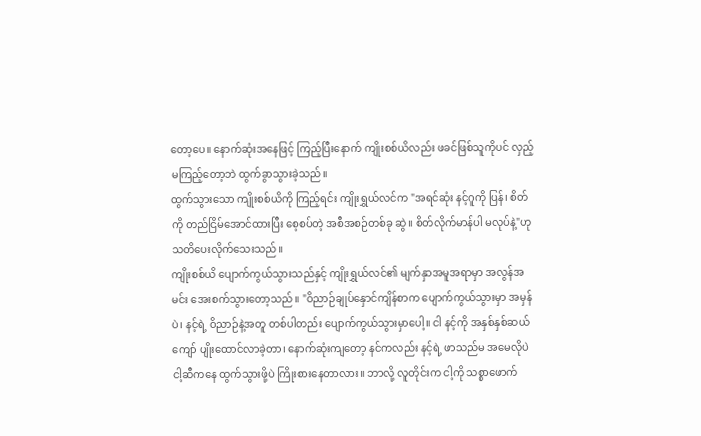တော့ပေ။ နောက်ဆုံးအနေဖြင့် ကြည့်ပြီးနောက် ကျိုးစစ်ယိလည်း ဖခင်ဖြစ်သူကိုပင် လှည့်မကြည့်တော့ဘဲ ထွက်ခွာသွားခဲ့သည်။
ထွက်သွားသော ကျိုးစစ်ယိကို ကြည့်ရင်း ကျိုးရွှယ်လင်က "အရင်ဆုံး နင့်ဂူကို ပြန်၊ စိတ်ကို တည်ငြိမ်အောင်ထားပြီး စေ့စပ်တဲ့ အစီအစဉ်တစ်ခု ဆွဲ။ စိတ်လိုက်မာန်ပါ မလုပ်နဲ့"ဟု သတိပေးလိုက်သေးသည်။
ကျိုးစစ်ယိ ပျောက်ကွယ်သွားသည်နှင့် ကျိုးရွှယ်လင်၏ မျက်နှာအမူအရာမှာ အလွန်အမင်း အေးစက်သွားတော့သည်။ "ဝိညာဉ်ချုပ်နှောင်ကျိန်စာက ပျောက်ကွယ်သွားမှာ အမှန်ပဲ၊ နင့်ရဲ့ ဝိညာဉ်နဲ့အတူ တစ်ပါတည်း ပျောက်ကွယ်သွားမှာပေါ့။ ငါ နင့်ကို အနှစ်နှစ်ဆယ်ကျော် ပျိုးထောင်လာခဲ့တာ၊ နောက်ဆုံးကျတော့ နင်ကလည်း နင့်ရဲ့ ဖာသည်မ အမေလိုပဲ ငါ့ဆီကနေ ထွက်သွားဖို့ပဲ ကြိုးစားနေတာလား။ ဘာလို့ လူတိုင်းက ငါ့ကို သစ္စာဖောက်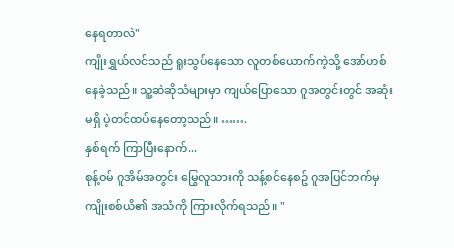နေရတာလဲ"
ကျိုးရွှယ်လင်သည် ရူးသွပ်နေသော လူတစ်ယောက်ကဲ့သို့ အော်ဟစ်နေခဲ့သည်။ သူ့ဆဲဆိုသံများမှာ ကျယ်ပြောသော ဂူအတွင်းတွင် အဆုံးမရှိ ပဲ့တင်ထပ်နေတော့သည်။ …….
နှစ်ရက် ကြာပြီးနောက်...
စုန့်ဝမ် ဂူအိမ်အတွင်း မြွေလူသားကို သန့်စင်နေစဥ် ဂူအပြင်ဘက်မှ ကျိုးစစ်ယိ၏ အသံကို ကြားလိုက်ရသည်။ "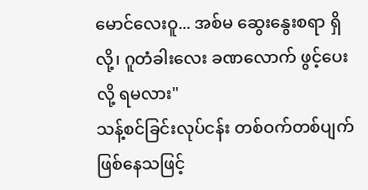မောင်လေးဝူ... အစ်မ ဆွေးနွေးစရာ ရှိလို့၊ ဂူတံခါးလေး ခဏလောက် ဖွင့်ပေးလို့ ရမလား"
သန့်စင်ခြင်းလုပ်ငန်း တစ်ဝက်တစ်ပျက် ဖြစ်နေသဖြင့်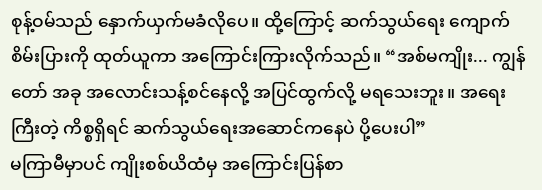စုန့်ဝမ်သည် နှောက်ယှက်မခံလိုပေ။ ထို့ကြောင့် ဆက်သွယ်ရေး ကျောက်စိမ်းပြားကို ထုတ်ယူကာ အကြောင်းကြားလိုက်သည်။ “အစ်မကျိုး... ကျွန်တော် အခု အလောင်းသန့်စင်နေလို့ အပြင်ထွက်လို့ မရသေးဘူး။ အရေးကြီးတဲ့ ကိစ္စရှိရင် ဆက်သွယ်ရေးအဆောင်ကနေပဲ ပို့ပေးပါ”
မကြာမီမှာပင် ကျိုးစစ်ယိထံမှ အကြောင်းပြန်စာ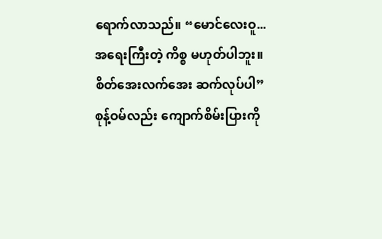ရောက်လာသည်။ “မောင်လေးဝူ... အရေးကြီးတဲ့ ကိစ္စ မဟုတ်ပါဘူး။ စိတ်အေးလက်အေး ဆက်လုပ်ပါ”
စုန့်ဝမ်လည်း ကျောက်စိမ်းပြားကို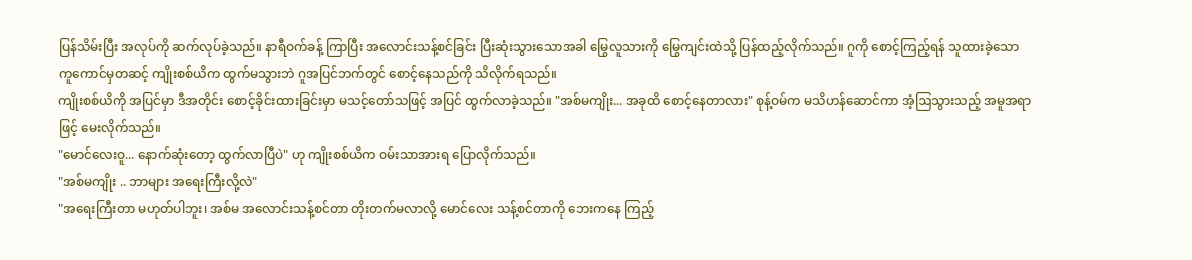ပြန်သိမ်းပြီး အလုပ်ကို ဆက်လုပ်ခဲ့သည်။ နာရီဝက်ခန့် ကြာပြီး အလောင်းသန့်စင်ခြင်း ပြီးဆုံးသွားသောအခါ မြွေလူသားကို မြွေကျင်းထဲသို့ ပြန်ထည့်လိုက်သည်။ ဂူကို စောင့်ကြည့်ရန် သူထားခဲ့သော ကူကောင်မှတဆင့် ကျိုးစစ်ယိက ထွက်မသွားဘဲ ဂူအပြင်ဘက်တွင် စောင့်နေသည်ကို သိလိုက်ရသည်။
ကျိုးစစ်ယိကို အပြင်မှာ ဒီအတိုင်း စောင့်ခိုင်းထားခြင်းမှာ မသင့်တော်သဖြင့် အပြင် ထွက်လာခဲ့သည်။ "အစ်မကျိုး... အခုထိ စောင့်နေတာလား" စုန့်ဝမ်က မသိဟန်ဆောင်ကာ အံ့ဩသွားသည့် အမူအရာဖြင့် မေးလိုက်သည်။
"မောင်လေးဝူ... နောက်ဆုံးတော့ ထွက်လာပြီပဲ" ဟု ကျိုးစစ်ယိက ဝမ်းသာအားရ ပြောလိုက်သည်။
"အစ်မကျိုး .. ဘာများ အရေးကြီးလို့လဲ"
"အရေးကြီးတာ မဟုတ်ပါဘူး၊ အစ်မ အလောင်းသန့်စင်တာ တိုးတက်မလာလို့ မောင်လေး သန့်စင်တာကို ဘေးကနေ ကြည့်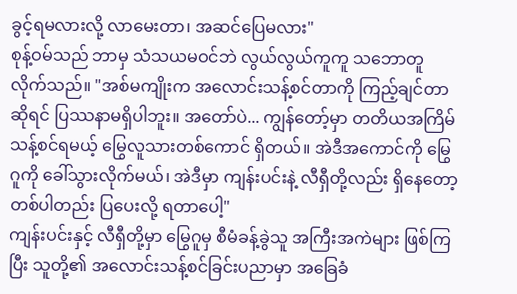ခွင့်ရမလားလို့ လာမေးတာ၊ အဆင်ပြေမလား"
စုန့်ဝမ်သည် ဘာမှ သံသယမဝင်ဘဲ လွယ်လွယ်ကူကူ သဘောတူလိုက်သည်။ "အစ်မကျိုးက အလောင်းသန့်စင်တာကို ကြည့်ချင်တာဆိုရင် ပြဿနာမရှိပါဘူး။ အတော်ပဲ... ကျွန်တော့်မှာ တတိယအကြိမ် သန့်စင်ရမယ့် မြွေလူသားတစ်ကောင် ရှိတယ်။ အဲဒီအကောင်ကို မြွေဂူကို ခေါ်သွားလိုက်မယ်၊ အဲဒီမှာ ကျန်းပင်းနဲ့ လီရှီတို့လည်း ရှိနေတော့ တစ်ပါတည်း ပြပေးလို့ ရတာပေါ့"
ကျန်းပင်းနှင့် လီရှီတို့မှာ မြွေဂူမှ စီမံခန့်ခွဲသူ အကြီးအကဲများ ဖြစ်ကြပြီး သူတို့၏ အလောင်းသန့်စင်ခြင်းပညာမှာ အခြေခံ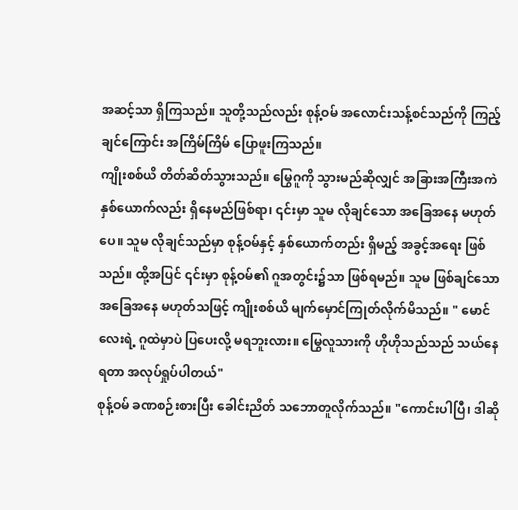အဆင့်သာ ရှိကြသည်။ သူတို့သည်လည်း စုန့်ဝမ် အလောင်းသန့်စင်သည်ကို ကြည့်ချင်ကြောင်း အကြိမ်ကြိမ် ပြောဖူးကြသည်။
ကျိုးစစ်ယိ တိတ်ဆိတ်သွားသည်။ မြွေဂူကို သွားမည်ဆိုလျှင် အခြားအကြီးအကဲ နှစ်ယောက်လည်း ရှိနေမည်ဖြစ်ရာ၊ ၎င်းမှာ သူမ လိုချင်သော အခြေအနေ မဟုတ်ပေ။ သူမ လိုချင်သည်မှာ စုန့်ဝမ်နှင့် နှစ်ယောက်တည်း ရှိမည့် အခွင့်အရေး ဖြစ်သည်။ ထို့အပြင် ၎င်းမှာ စုန့်ဝမ်၏ ဂူအတွင်း၌သာ ဖြစ်ရမည်။ သူမ ဖြစ်ချင်သော အခြေအနေ မဟုတ်သဖြင့် ကျိုးစစ်ယိ မျက်မှောင်ကြုတ်လိုက်မိသည်။ " မောင်လေးရဲ့ ဂူထဲမှာပဲ ပြပေးလို့ မရဘူးလား။ မြွေလူသားကို ဟိုဟိုသည်သည် သယ်နေရတာ အလုပ်ရှုပ်ပါတယ်"
စုန့်ဝမ် ခဏစဉ်းစားပြီး ခေါင်းညိတ် သဘောတူလိုက်သည်။ "ကောင်းပါပြီ၊ ဒါဆို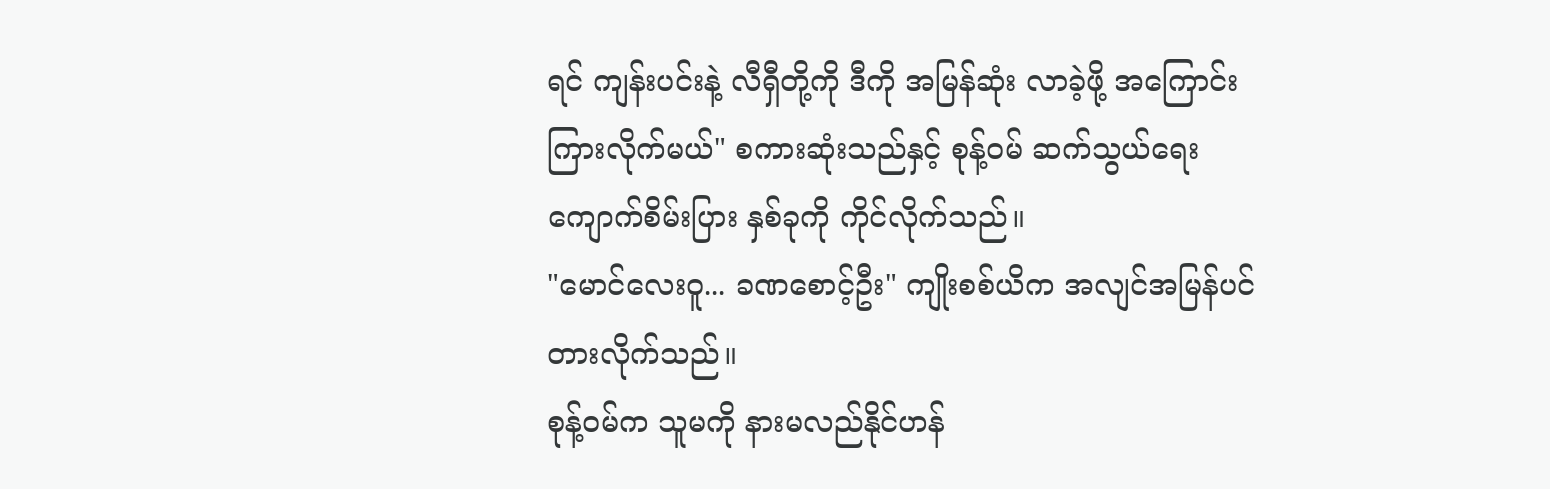ရင် ကျန်းပင်းနဲ့ လီရှီတို့ကို ဒီကို အမြန်ဆုံး လာခဲ့ဖို့ အကြောင်းကြားလိုက်မယ်" စကားဆုံးသည်နှင့် စုန့်ဝမ် ဆက်သွယ်ရေး ကျောက်စိမ်းပြား နှစ်ခုကို ကိုင်လိုက်သည်။
"မောင်လေးဝူ... ခဏစောင့်ဦး" ကျိုးစစ်ယိက အလျင်အမြန်ပင် တားလိုက်သည်။
စုန့်ဝမ်က သူမကို နားမလည်နိုင်ဟန်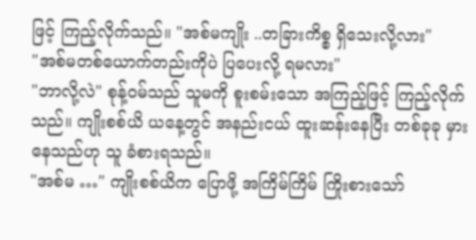ဖြင့် ကြည့်လိုက်သည်။ "အစ်မကျိုး ..တခြားကိစ္စ ရှိသေးလို့လား"
"အစ်မတစ်ယောက်တည်းကိုပဲ ပြပေးလို့ ရမလား"
"ဘာလို့လဲ" စုန့်ဝမ်သည် သူမကို စူးစမ်းသော အကြည့်ဖြင့် ကြည့်လိုက်သည်။ ကျိုးစစ်ယိ ယနေ့တွင် အနည်းငယ် ထူးဆန်းနေပြီး တစ်ခုခု မှားနေသည်ဟု သူ ခံစားရသည်။
"အစ်မ …" ကျိုးစစ်ယိက ပြောဖို့ အကြိမ်ကြိမ် ကြိုးစားသော်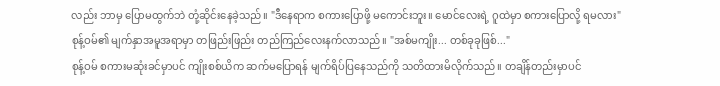လည်း ဘာမှ ပြောမထွက်ဘဲ တုံ့ဆိုင်းနေခဲ့သည်။ "ဒီနေရာက စကားပြောဖို့ မကောင်းဘူး။ မောင်လေးရဲ့ ဂူထဲမှာ စကားပြောလို့ ရမလား"
စုန့်ဝမ်၏ မျက်နှာအမူအရာမှာ တဖြည်းဖြည်း တည်ကြည်လေးနက်လာသည်။ "အစ်မကျိုး... တစ်ခုခုဖြစ်..."
စုန့်ဝမ် စကားမဆုံးခင်မှာပင် ကျိုးစစ်ယိက ဆက်မပြောရန် မျက်ရိပ်ပြနေသည်ကို သတိထားမိလိုက်သည်။ တချိန်တည်းမှာပင်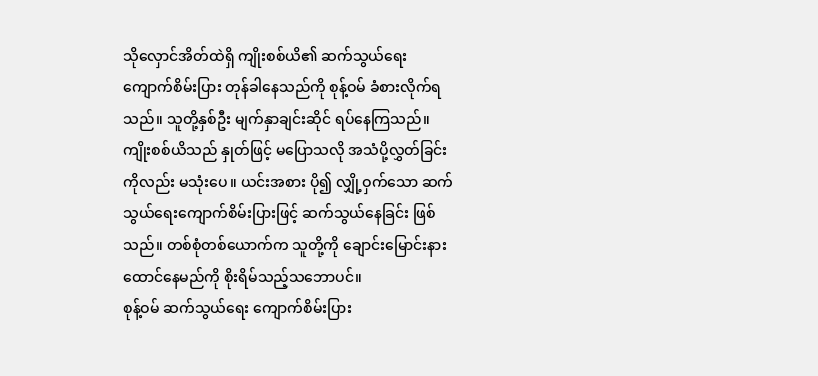သိုလှောင်အိတ်ထဲရှိ ကျိုးစစ်ယိ၏ ဆက်သွယ်ရေး ကျောက်စိမ်းပြား တုန်ခါနေသည်ကို စုန့်ဝမ် ခံစားလိုက်ရသည်။ သူတို့နှစ်ဦး မျက်နှာချင်းဆိုင် ရပ်နေကြသည်။ ကျိုးစစ်ယိသည် နှုတ်ဖြင့် မပြောသလို အသံပို့လွှတ်ခြင်းကိုလည်း မသုံးပေ။ ယင်းအစား ပို၍ လျှို့ဝှက်သော ဆက်သွယ်ရေးကျောက်စိမ်းပြားဖြင့် ဆက်သွယ်နေခြင်း ဖြစ်သည်။ တစ်စုံတစ်ယောက်က သူတို့ကို ချောင်းမြောင်းနားထောင်နေမည်ကို စိုးရိမ်သည့်သဘောပင်။
စုန့်ဝမ် ဆက်သွယ်ရေး ကျောက်စိမ်းပြား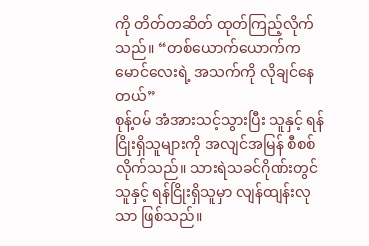ကို တိတ်တဆိတ် ထုတ်ကြည့်လိုက်သည်။ “တစ်ယောက်ယောက်က မောင်လေးရဲ့ အသက်ကို လိုချင်နေတယ်”
စုန့်ဝမ် အံအားသင့်သွားပြီး သူနှင့် ရန်ငြိုးရှိသူများကို အလျင်အမြန် စီစစ်လိုက်သည်။ သားရဲသခင်ဂိုဏ်းတွင် သူနှင့် ရန်ငြိုးရှိသူမှာ လျန်ထျန်းလုသာ ဖြစ်သည်။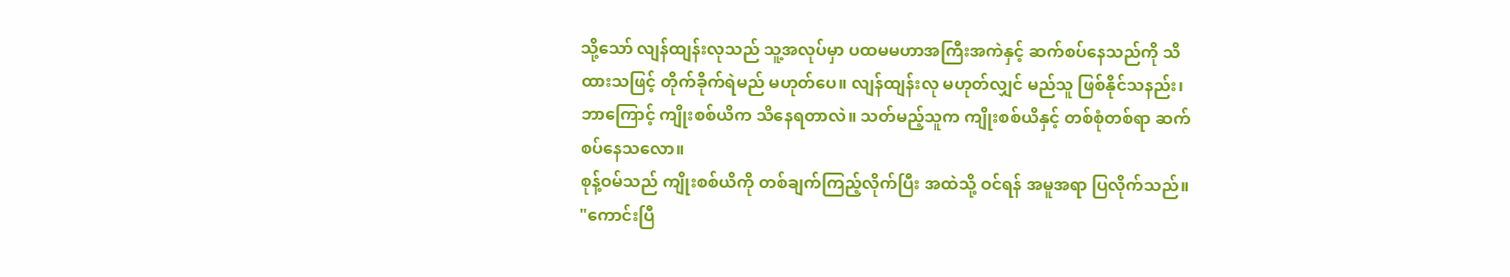သို့သော် လျန်ထျန်းလုသည် သူ့အလုပ်မှာ ပထမမဟာအကြီးအကဲနှင့် ဆက်စပ်နေသည်ကို သိထားသဖြင့် တိုက်ခိုက်ရဲမည် မဟုတ်ပေ။ လျန်ထျန်းလု မဟုတ်လျှင် မည်သူ ဖြစ်နိုင်သနည်း၊ ဘာကြောင့် ကျိုးစစ်ယိက သိနေရတာလဲ။ သတ်မည့်သူက ကျိုးစစ်ယိနှင့် တစ်စုံတစ်ရာ ဆက်စပ်နေသလော။
စုန့်ဝမ်သည် ကျိုးစစ်ယိကို တစ်ချက်ကြည့်လိုက်ပြီး အထဲသို့ ဝင်ရန် အမူအရာ ပြလိုက်သည်။ "ကောင်းပြီ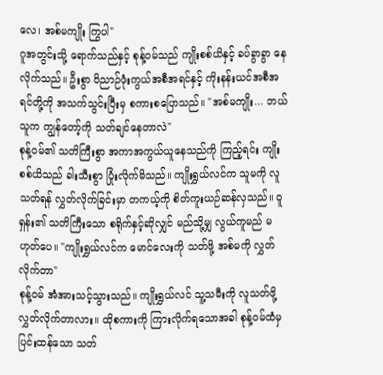လေ၊ အစ်မကျိုး ကြွပါ"
ဂူအတွင်းသို့ ရောက်သည်နှင့် စုန့်ဝမ်သည် ကျိုးစစ်ယိနှင့် ခပ်ခွာခွာ နေလိုက်သည်။ ဦးစွာ ဝိညာဉ်ဖုံးကွယ်အစီအရင်နှင့် ကိုးနန်းယင်အစီအရင်တို့ကို အသက်သွင်းပြီးမှ စကားစပြောသည်။ "အစ်မကျိုး... ဘယ်သူက ကျွန်တော့်ကို သတ်ချင်နေတာလဲ"
စုန့်ဝမ်၏ သတိကြီးစွာ အကာအကွယ်ယူနေသည်ကို ကြည့်ရင်း ကျိုးစစ်ယိသည် ခါးသီးစွာ ပြုံးလိုက်မိသည်။ ကျိုးရွှယ်လင်က သူမကို လူသတ်ရန် လွှတ်လိုက်ခြင်းမှာ တကယ့်ကို စိတ်ကူးယဉ်ဆန်လှသည်။ ဝူရှန်း၏ သတိကြီးသော စရိုက်နှင့်ဆိုလျှင် မည်သို့မျှ လွယ်ကူမည် မဟုတ်ပေ။ "ကျိုးရွှယ်လင်က မောင်လေးကို သတ်ဖို့ အစ်မကို လွှတ်လိုက်တာ"
စုန့်ဝမ် အံအားသင့်သွားသည်။ ကျိုးရွှယ်လင် သူ့သမီးကို လူသတ်ဖို့ လွှတ်လိုက်တာလား။ ထိုစကားကို ကြားလိုက်ရသောအခါ စုန့်ဝမ်ထံမှ ပြင်းထန်သော သတ်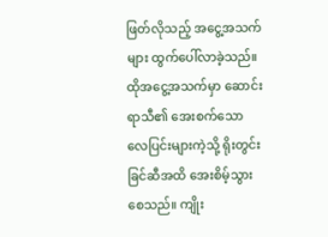ဖြတ်လိုသည့် အငွေ့အသက်များ ထွက်ပေါ်လာခဲ့သည်။ ထိုအငွေ့အသက်မှာ ဆောင်းရာသီ၏ အေးစက်သော လေပြင်းများကဲ့သို့ ရိုးတွင်းခြင်ဆီအထိ အေးစိမ့်သွားစေသည်။ ကျိုး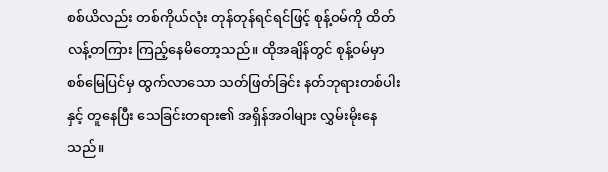စစ်ယိလည်း တစ်ကိုယ်လုံး တုန်တုန်ရင်ရင်ဖြင့် စုန့်ဝမ်ကို ထိတ်လန့်တကြား ကြည့်နေမိတော့သည်။ ထိုအချိန်တွင် စုန့်ဝမ်မှာ စစ်မြေပြင်မှ ထွက်လာသော သတ်ဖြတ်ခြင်း နတ်ဘုရားတစ်ပါးနှင့် တူနေပြီး သေခြင်းတရား၏ အရှိန်အဝါများ လွှမ်းမိုးနေသည်။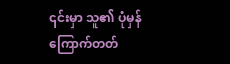၎င်းမှာ သူ၏ ပုံမှန် ကြောက်တတ်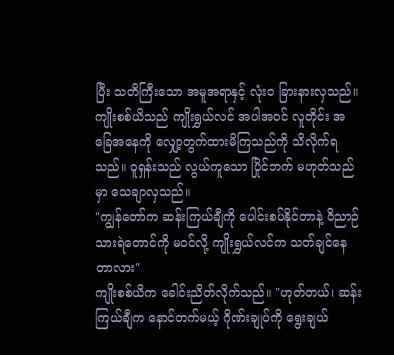ပြီး သတိကြီးသော အမူအရာနှင့် လုံးဝ ခြားနားလှသည်။ ကျိုးစစ်ယိသည် ကျိုးရွှယ်လင် အပါအဝင် လူတိုင်း အခြေအနေကို လျှော့တွက်ထားမိကြသည်ကို သိလိုက်ရသည်။ ဝူရှန်းသည် လွယ်ကူသော ပြိုင်ဘက် မဟုတ်သည်မှာ သေချာလှသည်။
"ကျွန်တော်က ဆန်းကြယ်ချီကို ပေါင်းစပ်နိုင်တာနဲ့ ဝိညာဉ်သားရဲတောင်ကို မဝင်လို့ ကျိုးရွှယ်လင်က သတ်ချင်နေတာလား"
ကျိုးစစ်ယိက ခေါင်းညိတ်လိုက်သည်။ "ဟုတ်တယ်၊ ဆန်းကြယ်ချီက နောင်တက်မယ့် ဂိုဏ်းချုပ်ကို ရွေးချယ်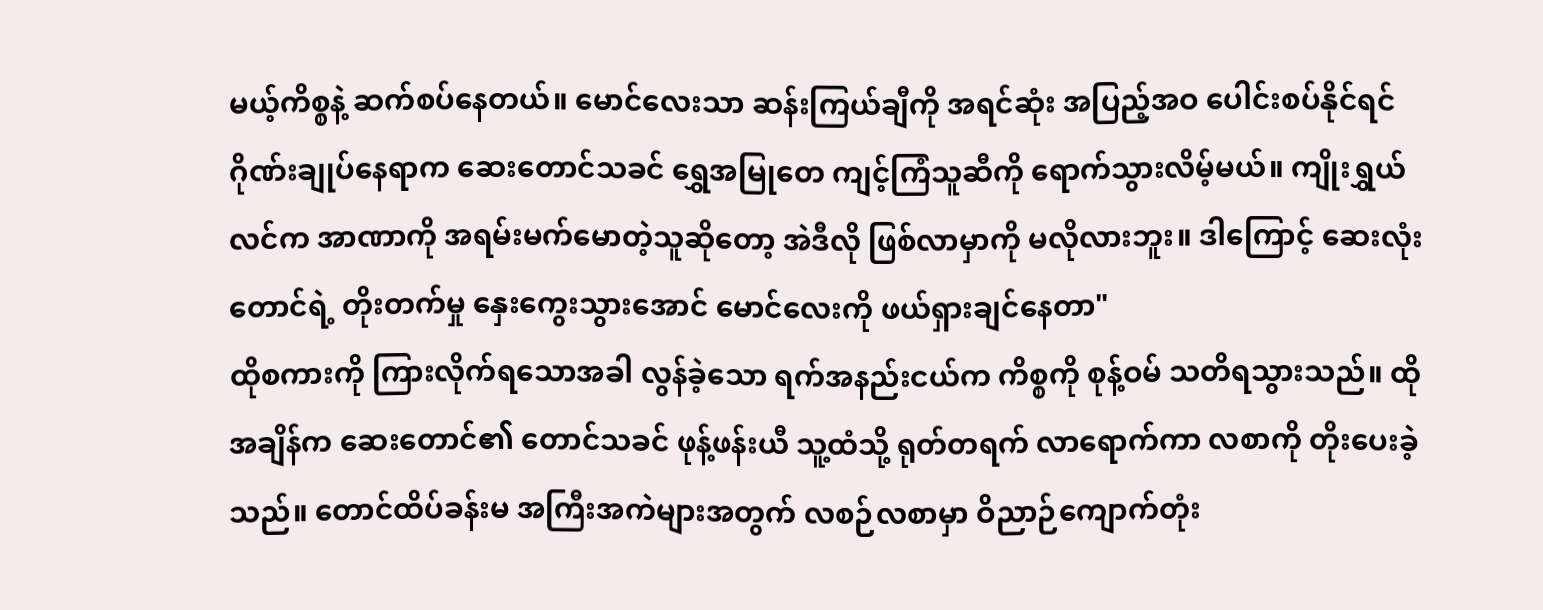မယ့်ကိစ္စနဲ့ ဆက်စပ်နေတယ်။ မောင်လေးသာ ဆန်းကြယ်ချီကို အရင်ဆုံး အပြည့်အဝ ပေါင်းစပ်နိုင်ရင် ဂိုဏ်းချုပ်နေရာက ဆေးတောင်သခင် ရွှေအမြုတေ ကျင့်ကြံသူဆီကို ရောက်သွားလိမ့်မယ်။ ကျိုးရွှယ်လင်က အာဏာကို အရမ်းမက်မောတဲ့သူဆိုတော့ အဲဒီလို ဖြစ်လာမှာကို မလိုလားဘူး။ ဒါကြောင့် ဆေးလုံးတောင်ရဲ့ တိုးတက်မှု နှေးကွေးသွားအောင် မောင်လေးကို ဖယ်ရှားချင်နေတာ"
ထိုစကားကို ကြားလိုက်ရသောအခါ လွန်ခဲ့သော ရက်အနည်းငယ်က ကိစ္စကို စုန့်ဝမ် သတိရသွားသည်။ ထိုအချိန်က ဆေးတောင်၏ တောင်သခင် ဖုန့်ဖန်းယီ သူ့ထံသို့ ရုတ်တရက် လာရောက်ကာ လစာကို တိုးပေးခဲ့သည်။ တောင်ထိပ်ခန်းမ အကြီးအကဲများအတွက် လစဉ်လစာမှာ ဝိညာဉ်ကျောက်တုံး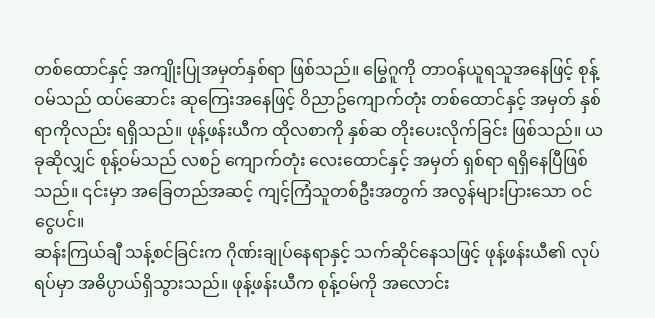တစ်ထောင်နှင့် အကျိုးပြုအမှတ်နှစ်ရာ ဖြစ်သည်။ မြွေဂူကို တာဝန်ယူရသူအနေဖြင့် စုန့်ဝမ်သည် ထပ်ဆောင်း ဆုကြေးအနေဖြင့် ဝိညာဥ်ကျောက်တုံး တစ်ထောင်နှင့် အမှတ် နှစ်ရာကိုလည်း ရရှိသည်။ ဖုန့်ဖန်းယီက ထိုလစာကို နှစ်ဆ တိုးပေးလိုက်ခြင်း ဖြစ်သည်။ ယခုဆိုလျှင် စုန့်ဝမ်သည် လစဉ် ကျောက်တုံး လေးထောင်နှင့် အမှတ် ရှစ်ရာ ရရှိနေပြီဖြစ်သည်။ ၎င်းမှာ အခြေတည်အဆင့် ကျင့်ကြံသူတစ်ဦးအတွက် အလွန်များပြားသော ဝင်ငွေပင်။
ဆန်းကြယ်ချီ သန့်စင်ခြင်းက ဂိုဏ်းချုပ်နေရာနှင့် သက်ဆိုင်နေသဖြင့် ဖုန့်ဖန်းယီ၏ လုပ်ရပ်မှာ အဓိပ္ပာယ်ရှိသွားသည်။ ဖုန့်ဖန်းယီက စုန့်ဝမ်ကို အလောင်း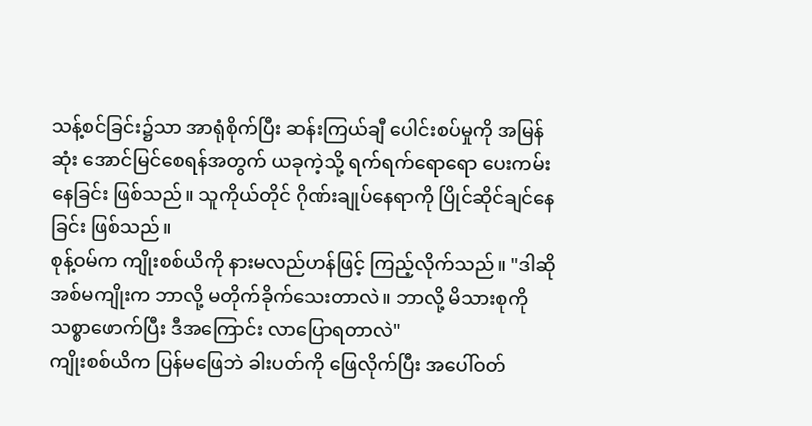သန့်စင်ခြင်း၌သာ အာရုံစိုက်ပြီး ဆန်းကြယ်ချီ ပေါင်းစပ်မှုကို အမြန်ဆုံး အောင်မြင်စေရန်အတွက် ယခုကဲ့သို့ ရက်ရက်ရောရော ပေးကမ်းနေခြင်း ဖြစ်သည်။ သူကိုယ်တိုင် ဂိုဏ်းချုပ်နေရာကို ပြိုင်ဆိုင်ချင်နေခြင်း ဖြစ်သည်။
စုန့်ဝမ်က ကျိုးစစ်ယိကို နားမလည်ဟန်ဖြင့် ကြည့်လိုက်သည်။ "ဒါဆို အစ်မကျိုးက ဘာလို့ မတိုက်ခိုက်သေးတာလဲ။ ဘာလို့ မိသားစုကို သစ္စာဖောက်ပြီး ဒီအကြောင်း လာပြောရတာလဲ"
ကျိုးစစ်ယိက ပြန်မဖြေဘဲ ခါးပတ်ကို ဖြေလိုက်ပြီး အပေါ်ဝတ်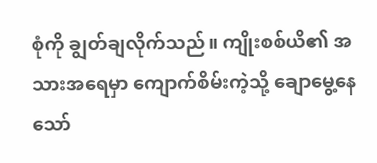စုံကို ချွတ်ချလိုက်သည်။ ကျိုးစစ်ယိ၏ အသားအရေမှာ ကျောက်စိမ်းကဲ့သို့ ချောမွေ့နေသော်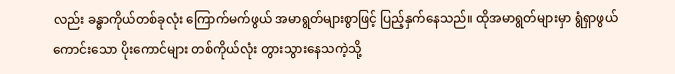လည်း ခန္ဓာကိုယ်တစ်ခုလုံး ကြောက်မက်ဖွယ် အမာရွတ်များစွာဖြင့် ပြည့်နှက်နေသည်။ ထိုအမာရွတ်များမှာ ရွံရှာဖွယ်ကောင်းသော ပိုးကောင်များ တစ်ကိုယ်လုံး တွားသွားနေသကဲ့သို့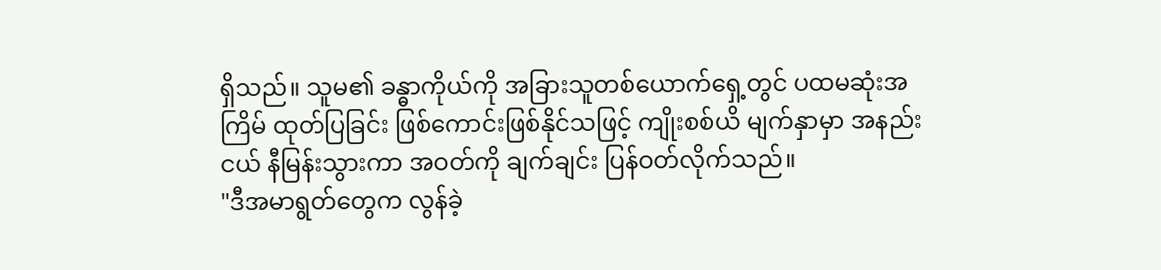ရှိသည်။ သူမ၏ ခန္ဓာကိုယ်ကို အခြားသူတစ်ယောက်ရှေ့တွင် ပထမဆုံးအကြိမ် ထုတ်ပြခြင်း ဖြစ်ကောင်းဖြစ်နိုင်သဖြင့် ကျိုးစစ်ယိ မျက်နှာမှာ အနည်းငယ် နီမြန်းသွားကာ အဝတ်ကို ချက်ချင်း ပြန်ဝတ်လိုက်သည်။
"ဒီအမာရွတ်တွေက လွန်ခဲ့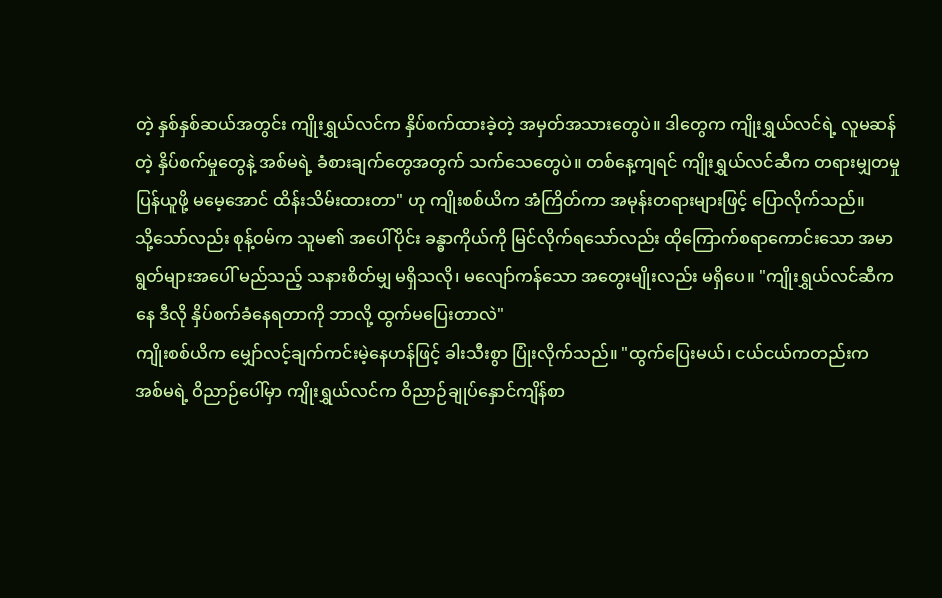တဲ့ နှစ်နှစ်ဆယ်အတွင်း ကျိုးရွှယ်လင်က နှိပ်စက်ထားခဲ့တဲ့ အမှတ်အသားတွေပဲ။ ဒါတွေက ကျိုးရွှယ်လင်ရဲ့ လူမဆန်တဲ့ နှိပ်စက်မှုတွေနဲ့ အစ်မရဲ့ ခံစားချက်တွေအတွက် သက်သေတွေပဲ။ တစ်နေ့ကျရင် ကျိုးရွှယ်လင်ဆီက တရားမျှတမှု ပြန်ယူဖို့ မမေ့အောင် ထိန်းသိမ်းထားတာ" ဟု ကျိုးစစ်ယိက အံကြိတ်ကာ အမုန်းတရားများဖြင့် ပြောလိုက်သည်။
သို့သော်လည်း စုန့်ဝမ်က သူမ၏ အပေါ်ပိုင်း ခန္ဓာကိုယ်ကို မြင်လိုက်ရသော်လည်း ထိုကြောက်စရာကောင်းသော အမာရွတ်များအပေါ် မည်သည့် သနားစိတ်မျှ မရှိသလို၊ မလျော်ကန်သော အတွေးမျိုးလည်း မရှိပေ။ "ကျိုးရွှယ်လင်ဆီကနေ ဒီလို နှိပ်စက်ခံနေရတာကို ဘာလို့ ထွက်မပြေးတာလဲ"
ကျိုးစစ်ယိက မျှော်လင့်ချက်ကင်းမဲ့နေဟန်ဖြင့် ခါးသီးစွာ ပြုံးလိုက်သည်။ "ထွက်ပြေးမယ်၊ ငယ်ငယ်ကတည်းက အစ်မရဲ့ ဝိညာဉ်ပေါ်မှာ ကျိုးရွှယ်လင်က ဝိညာဉ်ချုပ်နှောင်ကျိန်စာ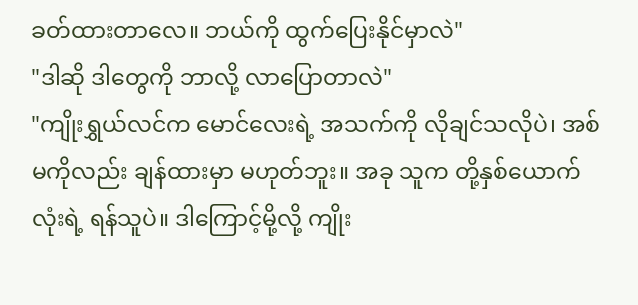ခတ်ထားတာလေ။ ဘယ်ကို ထွက်ပြေးနိုင်မှာလဲ"
"ဒါဆို ဒါတွေကို ဘာလို့ လာပြောတာလဲ"
"ကျိုးရွှယ်လင်က မောင်လေးရဲ့ အသက်ကို လိုချင်သလိုပဲ၊ အစ်မကိုလည်း ချန်ထားမှာ မဟုတ်ဘူး။ အခု သူက တို့နှစ်ယောက်လုံးရဲ့ ရန်သူပဲ။ ဒါကြောင့်မို့လို့ ကျိုး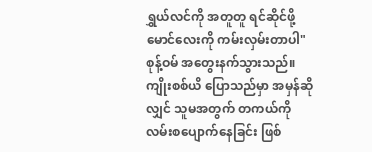ရွှယ်လင်ကို အတူတူ ရင်ဆိုင်ဖို့ မောင်လေးကို ကမ်းလှမ်းတာပါ"
စုန့်ဝမ် အတွေးနက်သွားသည်။ ကျိုးစစ်ယိ ပြောသည်မှာ အမှန်ဆိုလျှင် သူမအတွက် တကယ်ကို လမ်းစပျောက်နေခြင်း ဖြစ်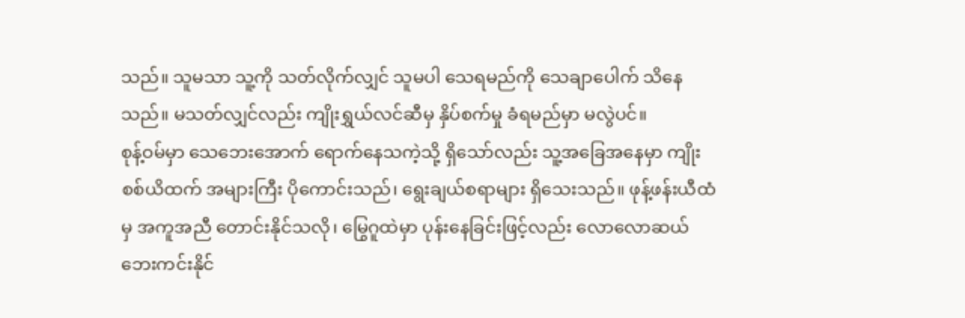သည်။ သူမသာ သူ့ကို သတ်လိုက်လျှင် သူမပါ သေရမည်ကို သေချာပေါက် သိနေသည်။ မသတ်လျှင်လည်း ကျိုးရွှယ်လင်ဆီမှ နှိပ်စက်မှု ခံရမည်မှာ မလွဲပင်။
စုန့်ဝမ်မှာ သေဘေးအောက် ရောက်နေသကဲ့သို့ ရှိသော်လည်း သူ့အခြေအနေမှာ ကျိုးစစ်ယိထက် အများကြီး ပိုကောင်းသည်၊ ရွေးချယ်စရာများ ရှိသေးသည်။ ဖုန့်ဖန်းယီထံမှ အကူအညီ တောင်းနိုင်သလို၊ မြွေဂူထဲမှာ ပုန်းနေခြင်းဖြင့်လည်း လောလောဆယ် ဘေးကင်းနိုင်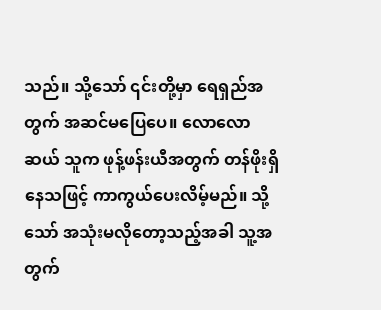သည်။ သို့သော် ၎င်းတို့မှာ ရေရှည်အတွက် အဆင်မပြေပေ။ လောလောဆယ် သူက ဖုန့်ဖန်းယီအတွက် တန်ဖိုးရှိနေသဖြင့် ကာကွယ်ပေးလိမ့်မည်။ သို့သော် အသုံးမလိုတော့သည့်အခါ သူ့အတွက်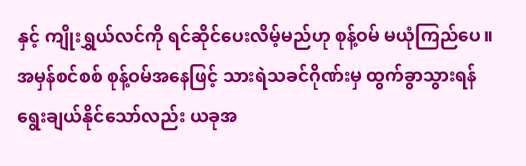နှင့် ကျိုးရွှယ်လင်ကို ရင်ဆိုင်ပေးလိမ့်မည်ဟု စုန့်ဝမ် မယုံကြည်ပေ။
အမှန်စင်စစ် စုန့်ဝမ်အနေဖြင့် သားရဲသခင်ဂိုဏ်းမှ ထွက်ခွာသွားရန် ရွေးချယ်နိုင်သော်လည်း ယခုအ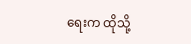ရေးက ထိုသို့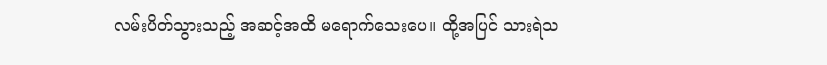လမ်းပိတ်သွားသည့် အဆင့်အထိ မရောက်သေးပေ။ ထို့အပြင် သားရဲသ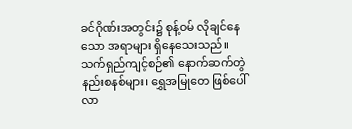ခင်ဂိုဏ်းအတွင်း၌ စုန့်ဝမ် လိုချင်နေသော အရာများ ရှိနေသေးသည်။ သက်ရှည်ကျင့်စဉ်၏ နောက်ဆက်တွဲ နည်းစနစ်များ၊ ရွှေအမြုတေ ဖြစ်ပေါ်လာ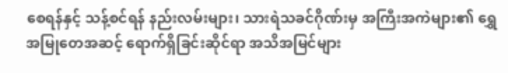စေရန်နှင့် သန့်စင်ရန် နည်းလမ်းများ၊ သားရဲသခင်ဂိုဏ်းမှ အကြီးအကဲများ၏ ရွှေအမြုတေအဆင့် ရောက်ရှိခြင်းဆိုင်ရာ အသိအမြင်များ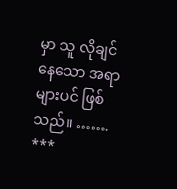မှာ သူ လိုချင်နေသော အရာများပင် ဖြစ်သည်။ …….
***